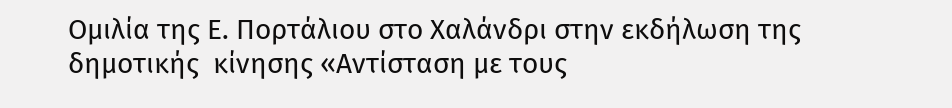Ομιλία της Ε. Πορτάλιου στο Χαλάνδρι στην εκδήλωση της δημοτικής  κίνησης «Αντίσταση με τους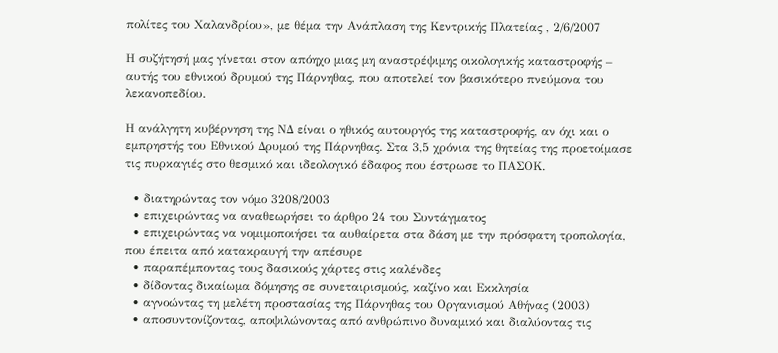πολίτες του Χαλανδρίου», με θέμα την Ανάπλαση της Κεντρικής Πλατείας , 2/6/2007

Η συζήτησή μας γίνεται στον απόηχο μιας μη αναστρέψιμης οικολογικής καταστροφής – αυτής του εθνικού δρυμού της Πάρνηθας, που αποτελεί τον βασικότερο πνεύμονα του λεκανοπεδίου.

Η ανάλγητη κυβέρνηση της ΝΔ είναι ο ηθικός αυτουργός της καταστροφής, αν όχι και ο εμπρηστής του Εθνικού Δρυμού της Πάρνηθας. Στα 3,5 χρόνια της θητείας της προετοίμασε τις πυρκαγιές στο θεσμικό και ιδεολογικό έδαφος που έστρωσε το ΠΑΣΟΚ.

  • διατηρώντας τον νόμο 3208/2003
  • επιχειρώντας να αναθεωρήσει το άρθρο 24 του Συντάγματος
  • επιχειρώντας να νομιμοποιήσει τα αυθαίρετα στα δάση με την πρόσφατη τροπολογία, που έπειτα από κατακραυγή την απέσυρε
  • παραπέμποντας τους δασικούς χάρτες στις καλένδες
  • δίδοντας δικαίωμα δόμησης σε συνεταιρισμούς, καζίνο και Εκκλησία
  • αγνοώντας τη μελέτη προστασίας της Πάρνηθας του Οργανισμού Αθήνας (2003)
  • αποσυντονίζοντας, αποψιλώνοντας από ανθρώπινο δυναμικό και διαλύοντας τις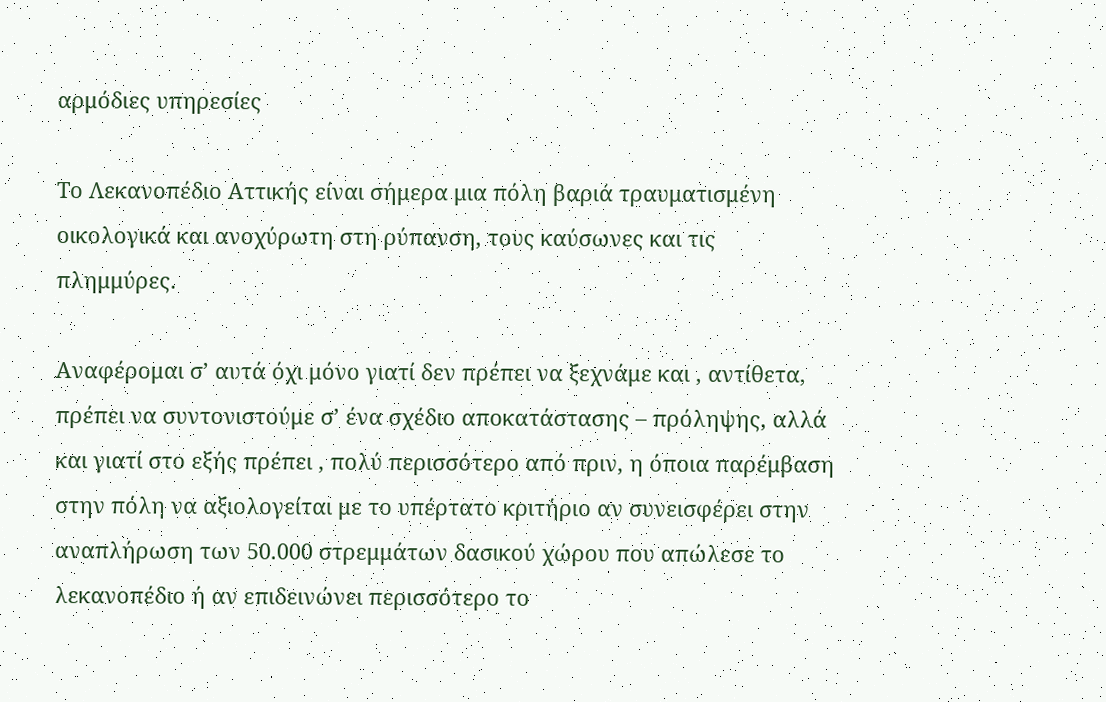αρμόδιες υπηρεσίες

Το Λεκανοπέδιο Αττικής είναι σήμερα μια πόλη βαριά τραυματισμένη οικολογικά και ανοχύρωτη στη ρύπανση, τους καύσωνες και τις πλημμύρες.

Αναφέρομαι σ’ αυτά όχι μόνο γιατί δεν πρέπει να ξεχνάμε και , αντίθετα, πρέπει να συντονιστούμε σ’ ένα σχέδιο αποκατάστασης – πρόληψης, αλλά και γιατί στο εξής πρέπει , πολύ περισσότερο από πριν, η όποια παρέμβαση στην πόλη να αξιολογείται με το υπέρτατο κριτήριο αν συνεισφέρει στην αναπλήρωση των 50.000 στρεμμάτων δασικού χώρου που απώλεσε το λεκανοπέδιο ή αν επιδεινώνει περισσότερο το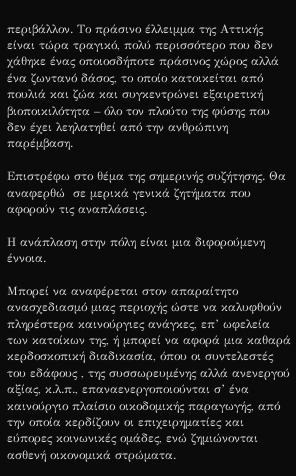περιβάλλον. Το πράσινο έλλειμμα της Αττικής είναι τώρα τραγικό, πολύ περισσότερο που δεν χάθηκε ένας οποιοσδήποτε πράσινος χώρος αλλά ένα ζωντανό δάσος, το οποίο κατοικείται από πουλιά και ζώα και συγκεντρώνει εξαιρετική βιοποικιλότητα – όλο τον πλούτο της φύσης που δεν έχει λεηλατηθεί από την ανθρώπινη παρέμβαση.

Επιστρέφω στο θέμα της σημερινής συζήτησης. Θα αναφερθώ  σε μερικά γενικά ζητήματα που αφορούν τις αναπλάσεις.

Η ανάπλαση στην πόλη είναι μια διφορούμενη έννοια.

Μπορεί να αναφέρεται στον απαραίτητο ανασχεδιασμό μιας περιοχής ώστε να καλυφθούν πληρέστερα καινούργιες ανάγκες, επ’ ωφελεία των κατοίκων της, ή μπορεί να αφορά μια καθαρά κερδοσκοπική διαδικασία, όπου οι συντελεστές του εδάφους , της συσσωρευμένης αλλά ανενεργού αξίας, κ.λ.π., επαναενεργοποιούνται σ’ ένα καινούργιο πλαίσιο οικοδομικής παραγωγής, από την οποία κερδίζουν οι επιχειρηματίες και εύπορες κοινωνικές ομάδες, ενώ ζημιώνονται ασθενή οικονομικά στρώματα.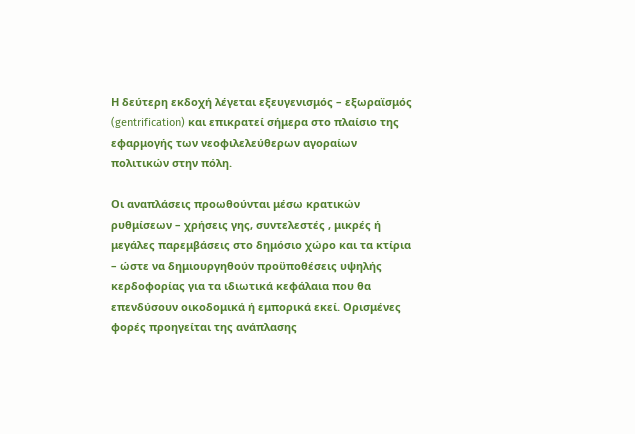Η δεύτερη εκδοχή λέγεται εξευγενισμός – εξωραϊσμός (gentrification) και επικρατεί σήμερα στο πλαίσιο της εφαρμογής των νεοφιλελεύθερων αγοραίων πολιτικών στην πόλη.

Οι αναπλάσεις προωθούνται μέσω κρατικών ρυθμίσεων – χρήσεις γης, συντελεστές , μικρές ή μεγάλες παρεμβάσεις στο δημόσιο χώρο και τα κτίρια – ώστε να δημιουργηθούν προϋποθέσεις υψηλής κερδοφορίας για τα ιδιωτικά κεφάλαια που θα επενδύσουν οικοδομικά ή εμπορικά εκεί. Ορισμένες φορές προηγείται της ανάπλασης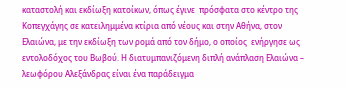καταστολή και εκδίωξη κατοίκων, όπως έγινε  πρόσφατα στο κέντρο της Κοπεγχάγης σε κατειλημμένα κτίρια από νέους και στην Αθήνα, στον Ελαιώνα, με την εκδίωξη των ρομά από τον δήμο, ο οποίος  ενήργησε ως εντολοδόχος του Βωβού. Η διατυμπανιζόμενη διπλή ανάπλαση Ελαιώνα – λεωφόρου Αλεξάνδρας είναι ένα παράδειγμα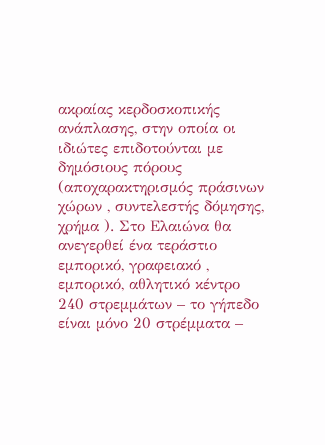ακραίας κερδοσκοπικής ανάπλασης, στην οποία οι ιδιώτες επιδοτούνται με δημόσιους πόρους (αποχαρακτηρισμός πράσινων χώρων , συντελεστής δόμησης, χρήμα ). Στο Ελαιώνα θα ανεγερθεί ένα τεράστιο εμπορικό, γραφειακό , εμπορικό, αθλητικό κέντρο 240 στρεμμάτων – το γήπεδο είναι μόνο 20 στρέμματα –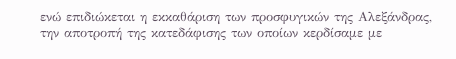ενώ επιδιώκεται η εκκαθάριση των προσφυγικών της Αλεξάνδρας, την αποτροπή της κατεδάφισης των οποίων κερδίσαμε με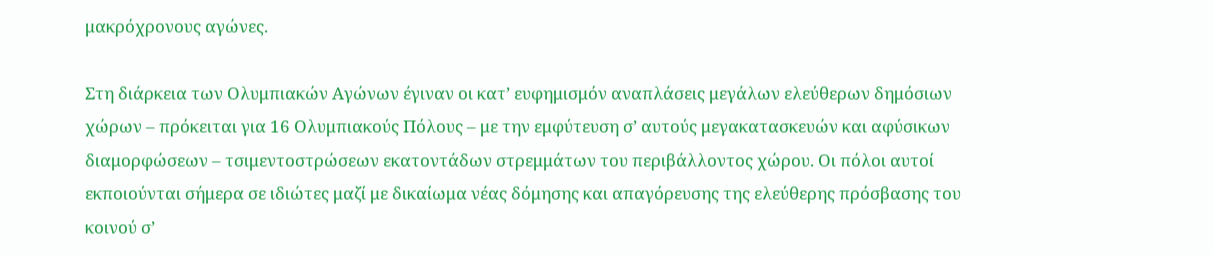μακρόχρονους αγώνες.

Στη διάρκεια των Ολυμπιακών Αγώνων έγιναν οι κατ’ ευφημισμόν αναπλάσεις μεγάλων ελεύθερων δημόσιων χώρων – πρόκειται για 16 Ολυμπιακούς Πόλους – με την εμφύτευση σ’ αυτούς μεγακατασκευών και αφύσικων διαμορφώσεων – τσιμεντοστρώσεων εκατοντάδων στρεμμάτων του περιβάλλοντος χώρου. Οι πόλοι αυτοί εκποιούνται σήμερα σε ιδιώτες μαζί με δικαίωμα νέας δόμησης και απαγόρευσης της ελεύθερης πρόσβασης του κοινού σ’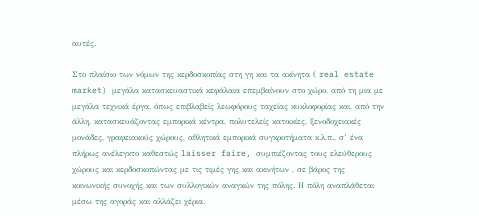αυτές.

Στο πλαίσιο των νόμων της κερδοσκοπίας στη γη και τα ακίνητα ( real estate market) μεγάλα κατασκευαστικά κεφάλαια επεμβαίνουν στο χώρο, από τη μια με μεγάλα τεχνικά έργα, όπως επιβλαβείς λεωφόρους ταχείας κυκλοφορίας και, από την άλλη, κατασκευάζοντας εμπορικά κέντρα, πολυτελείς κατοικίες, ξενοδοχειακές μονάδες, γραφειακούς χώρους, αθλητικά εμπορικά συγκροτήματα κ.λ.π., σ’ ένα πλήρως ανέλεγκτο καθεστώς laisser faire, συμπιέζοντας τους ελεύθερους χώρους και κερδοσκοπώντας με τις τιμές γης και ακινήτων , σε βάρος της κοινωνικής συνοχής και των συλλογικών αναγκών της πόλης. Η πόλη αναπλάθεται μέσω της αγοράς και αλλάζει χέρια.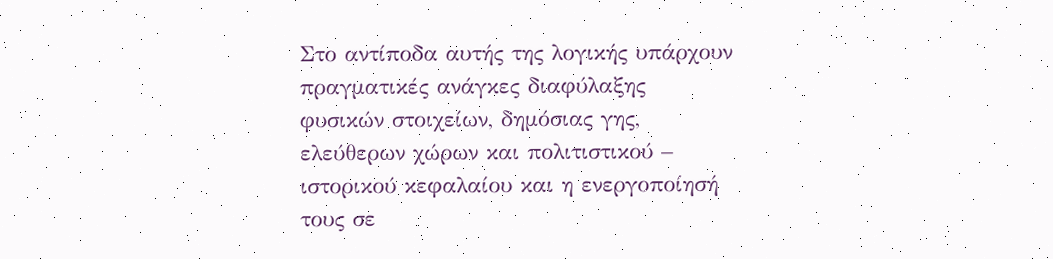Στο αντίποδα αυτής της λογικής υπάρχουν πραγματικές ανάγκες διαφύλαξης φυσικών στοιχείων, δημόσιας γης, ελεύθερων χώρων και πολιτιστικού – ιστορικού κεφαλαίου και η ενεργοποίησή τους σε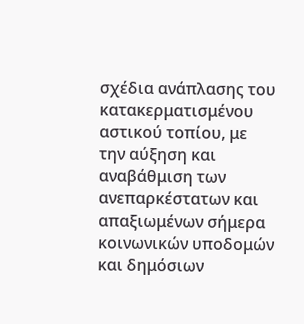σχέδια ανάπλασης του κατακερματισμένου αστικού τοπίου, με την αύξηση και αναβάθμιση των ανεπαρκέστατων και απαξιωμένων σήμερα κοινωνικών υποδομών και δημόσιων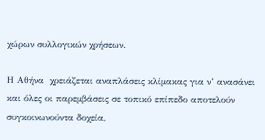χώρων συλλογικών χρήσεων.

Η Αθήνα  χρειάζεται αναπλάσεις κλίμακας για ν’ ανασάνει και όλες οι παρεμβάσεις σε τοπικό επίπεδο αποτελούν συγκοινωνούντα δοχεία,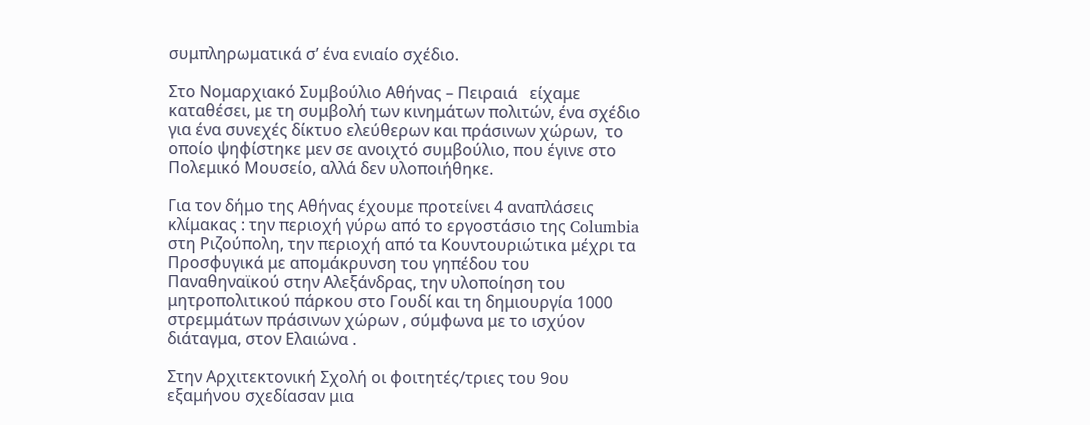συμπληρωματικά σ’ ένα ενιαίο σχέδιο.

Στο Νομαρχιακό Συμβούλιο Αθήνας – Πειραιά   είχαμε καταθέσει, με τη συμβολή των κινημάτων πολιτών, ένα σχέδιο για ένα συνεχές δίκτυο ελεύθερων και πράσινων χώρων,  το οποίο ψηφίστηκε μεν σε ανοιχτό συμβούλιο, που έγινε στο Πολεμικό Μουσείο, αλλά δεν υλοποιήθηκε.

Για τον δήμο της Αθήνας έχουμε προτείνει 4 αναπλάσεις κλίμακας : την περιοχή γύρω από το εργοστάσιο της Columbia στη Ριζούπολη, την περιοχή από τα Κουντουριώτικα μέχρι τα Προσφυγικά με απομάκρυνση του γηπέδου του Παναθηναϊκού στην Αλεξάνδρας, την υλοποίηση του μητροπολιτικού πάρκου στο Γουδί και τη δημιουργία 1000 στρεμμάτων πράσινων χώρων , σύμφωνα με το ισχύον διάταγμα, στον Ελαιώνα .

Στην Αρχιτεκτονική Σχολή οι φοιτητές/τριες του 9ου εξαμήνου σχεδίασαν μια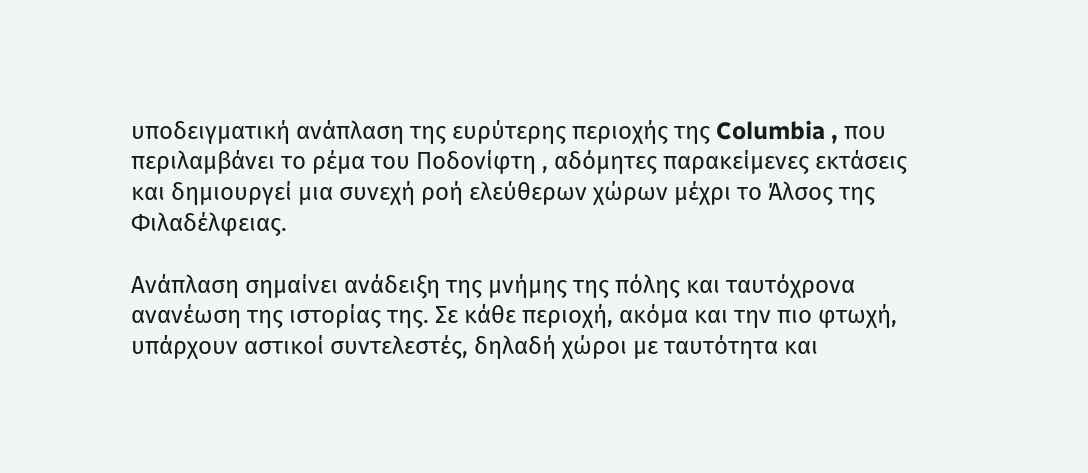υποδειγματική ανάπλαση της ευρύτερης περιοχής της Columbia , που περιλαμβάνει το ρέμα του Ποδονίφτη , αδόμητες παρακείμενες εκτάσεις και δημιουργεί μια συνεχή ροή ελεύθερων χώρων μέχρι το Άλσος της Φιλαδέλφειας.

Ανάπλαση σημαίνει ανάδειξη της μνήμης της πόλης και ταυτόχρονα ανανέωση της ιστορίας της. Σε κάθε περιοχή, ακόμα και την πιο φτωχή, υπάρχουν αστικοί συντελεστές, δηλαδή χώροι με ταυτότητα και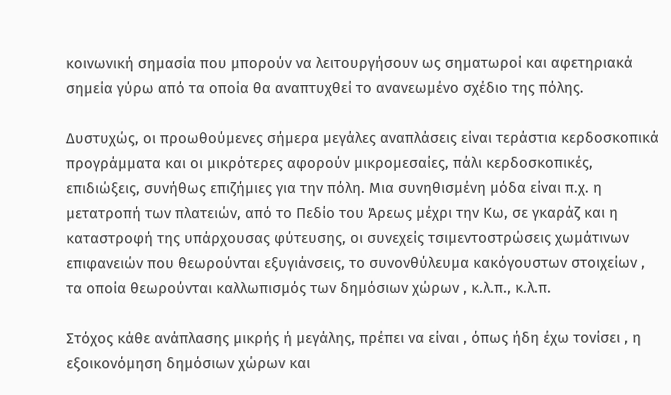κοινωνική σημασία που μπορούν να λειτουργήσουν ως σηματωροί και αφετηριακά σημεία γύρω από τα οποία θα αναπτυχθεί το ανανεωμένο σχέδιο της πόλης.

Δυστυχώς, οι προωθούμενες σήμερα μεγάλες αναπλάσεις είναι τεράστια κερδοσκοπικά προγράμματα και οι μικρότερες αφορούν μικρομεσαίες, πάλι κερδοσκοπικές, επιδιώξεις, συνήθως επιζήμιες για την πόλη. Μια συνηθισμένη μόδα είναι π.χ. η μετατροπή των πλατειών, από το Πεδίο του Άρεως μέχρι την Κω, σε γκαράζ και η καταστροφή της υπάρχουσας φύτευσης, οι συνεχείς τσιμεντοστρώσεις χωμάτινων επιφανειών που θεωρούνται εξυγιάνσεις, το συνονθύλευμα κακόγουστων στοιχείων , τα οποία θεωρούνται καλλωπισμός των δημόσιων χώρων , κ.λ.π., κ.λ.π.

Στόχος κάθε ανάπλασης μικρής ή μεγάλης, πρέπει να είναι , όπως ήδη έχω τονίσει , η εξοικονόμηση δημόσιων χώρων και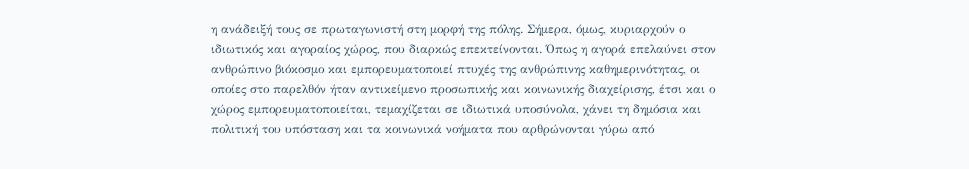η ανάδειξή τους σε πρωταγωνιστή στη μορφή της πόλης. Σήμερα, όμως, κυριαρχούν ο ιδιωτικός και αγοραίος χώρος, που διαρκώς επεκτείνονται. Όπως η αγορά επελαύνει στον ανθρώπινο βιόκοσμο και εμπορευματοποιεί πτυχές της ανθρώπινης καθημερινότητας, οι οποίες στο παρελθόν ήταν αντικείμενο προσωπικής και κοινωνικής διαχείρισης, έτσι και ο χώρος εμπορευματοποιείται, τεμαχίζεται σε ιδιωτικά υποσύνολα, χάνει τη δημόσια και πολιτική του υπόσταση και τα κοινωνικά νοήματα που αρθρώνονται γύρω από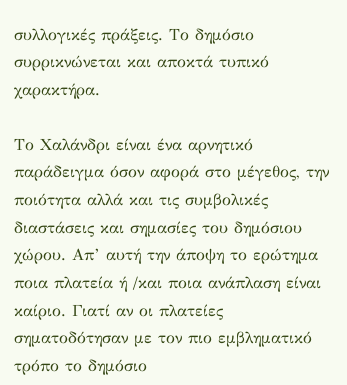συλλογικές πράξεις. Το δημόσιο συρρικνώνεται και αποκτά τυπικό χαρακτήρα.

Το Χαλάνδρι είναι ένα αρνητικό παράδειγμα όσον αφορά στο μέγεθος, την ποιότητα αλλά και τις συμβολικές διαστάσεις και σημασίες του δημόσιου χώρου. Απ’ αυτή την άποψη το ερώτημα ποια πλατεία ή /και ποια ανάπλαση είναι καίριο. Γιατί αν οι πλατείες σηματοδότησαν με τον πιο εμβληματικό τρόπο το δημόσιο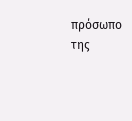πρόσωπο της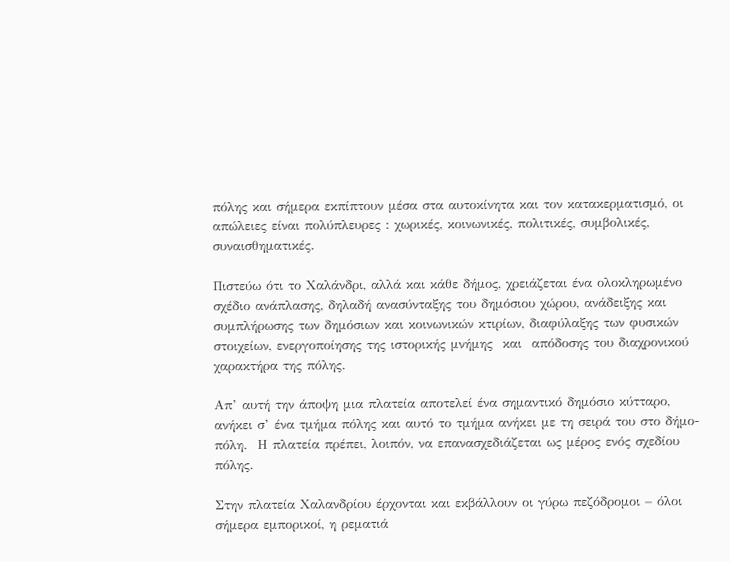πόλης και σήμερα εκπίπτουν μέσα στα αυτοκίνητα και τον κατακερματισμό, οι απώλειες είναι πολύπλευρες : χωρικές, κοινωνικές, πολιτικές, συμβολικές, συναισθηματικές.

Πιστεύω ότι το Χαλάνδρι, αλλά και κάθε δήμος, χρειάζεται ένα ολοκληρωμένο σχέδιο ανάπλασης, δηλαδή ανασύνταξης του δημόσιου χώρου, ανάδειξης και συμπλήρωσης των δημόσιων και κοινωνικών κτιρίων, διαφύλαξης των φυσικών στοιχείων, ενεργοποίησης της ιστορικής μνήμης  και  απόδοσης του διαχρονικού χαρακτήρα της πόλης.

Απ’ αυτή την άποψη μια πλατεία αποτελεί ένα σημαντικό δημόσιο κύτταρο, ανήκει σ’ ένα τμήμα πόλης και αυτό το τμήμα ανήκει με τη σειρά του στο δήμο-πόλη.  Η πλατεία πρέπει, λοιπόν, να επανασχεδιάζεται ως μέρος ενός σχεδίου πόλης.

Στην πλατεία Χαλανδρίου έρχονται και εκβάλλουν οι γύρω πεζόδρομοι – όλοι σήμερα εμπορικοί, η ρεματιά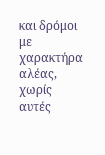και δρόμοι με χαρακτήρα αλέας, χωρίς αυτές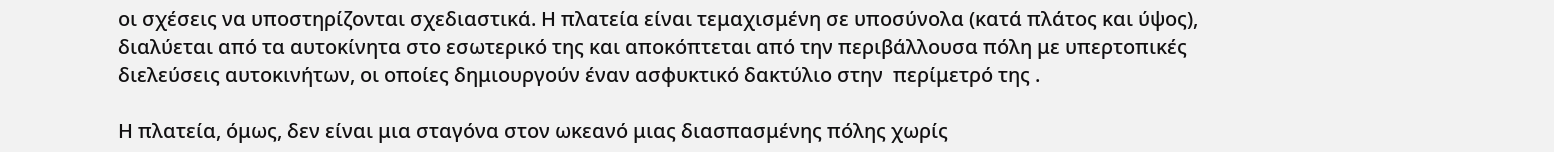οι σχέσεις να υποστηρίζονται σχεδιαστικά. Η πλατεία είναι τεμαχισμένη σε υποσύνολα (κατά πλάτος και ύψος), διαλύεται από τα αυτοκίνητα στο εσωτερικό της και αποκόπτεται από την περιβάλλουσα πόλη με υπερτοπικές διελεύσεις αυτοκινήτων, οι οποίες δημιουργούν έναν ασφυκτικό δακτύλιο στην  περίμετρό της .

Η πλατεία, όμως, δεν είναι μια σταγόνα στον ωκεανό μιας διασπασμένης πόλης χωρίς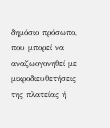δημόσιο πρόσωπο, που μπορεί να αναζωογονηθεί με μικροδιευθετήσεις της πλατείας ή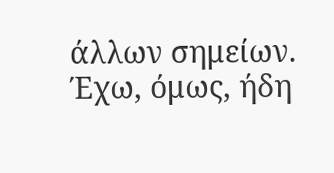άλλων σημείων. Έχω, όμως, ήδη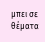μπει σε θέματα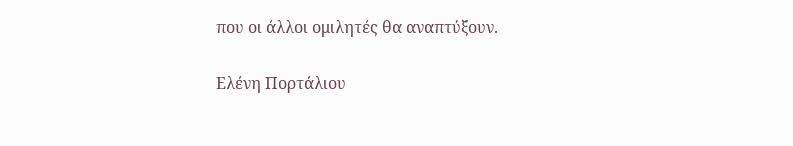που οι άλλοι ομιλητές θα αναπτύξουν.

Ελένη Πορτάλιου